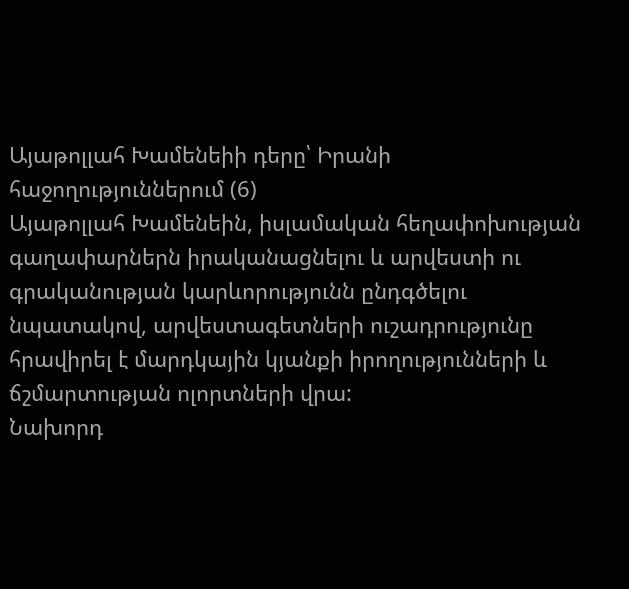Այաթոլլահ Խամենեիի դերը՝ Իրանի հաջողություններում (6)
Այաթոլլահ Խամենեին, իսլամական հեղափոխության գաղափարներն իրականացնելու և արվեստի ու գրականության կարևորությունն ընդգծելու նպատակով, արվեստագետների ուշադրությունը հրավիրել է մարդկային կյանքի իրողությունների և ճշմարտության ոլորտների վրա:
Նախորդ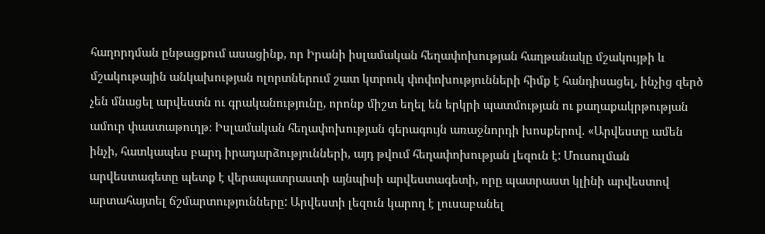հաղորդման ընթացքում ասացինք, որ Իրանի իսլամական հեղափոխության հաղթանակը մշակույթի և մշակութային անկախության ոլորտներում շատ կտրուկ փոփոխությունների հիմք է հանդիսացել, ինչից զերծ չեն մնացել արվեստն ու գրականությունը, որոնք միշտ եղել են երկրի պատմության ու քաղաքակրթության ամուր փաստաթուղթ։ Իսլամական հեղափոխության գերագույն առաջնորդի խոսքերով. «Արվեստը ամեն ինչի, հատկապես բարդ իրադարձությունների, այդ թվում հեղափոխության լեզուն է: Մուսուլման արվեստագետը պետք է վերապատրաստի այնպիսի արվեստագետի, որը պատրաստ կլինի արվեստով արտահայտել ճշմարտությունները: Արվեստի լեզուն կարող է լուսաբանել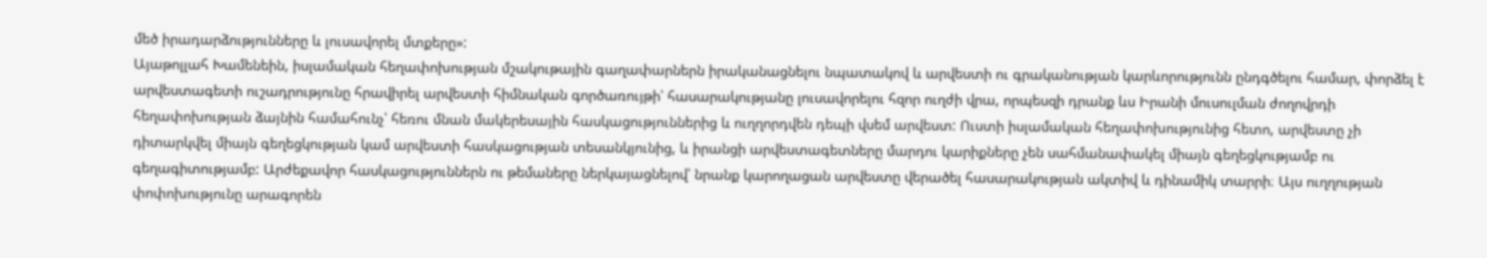մեծ իրադարձությունները և լուսավորել մտքերը»:
Այաթոլլահ Խամենեին, իսլամական հեղափոխության մշակութային գաղափարներն իրականացնելու նպատակով և արվեստի ու գրականության կարևորությունն ընդգծելու համար, փորձել է արվեստագետի ուշադրությունը հրավիրել արվեստի հիմնական գործառույթի՝ հասարակությանը լուսավորելու հզոր ուղժի վրա, որպեսզի դրանք ևս Իրանի մուսուլման ժողովրդի հեղափոխության ձայնին համահունչ՝ հեռու մնան մակերեսային հասկացություններից և ուղղորդվեն դեպի վսեմ արվեստ: Ուստի իսլամական հեղափոխությունից հետո, արվեստը չի դիտարկվել միայն գեղեցկության կամ արվեստի հասկացության տեսանկյունից, և իրանցի արվեստագետները մարդու կարիքները չեն սահմանափակել միայն գեղեցկությամբ ու գեղագիտությամբ: Արժեքավոր հասկացություններն ու թեմաները ներկայացնելով՝ նրանք կարողացան արվեստը վերածել հասարակության ակտիվ և դինամիկ տարրի։ Այս ուղղության փոփոխությունը արագորեն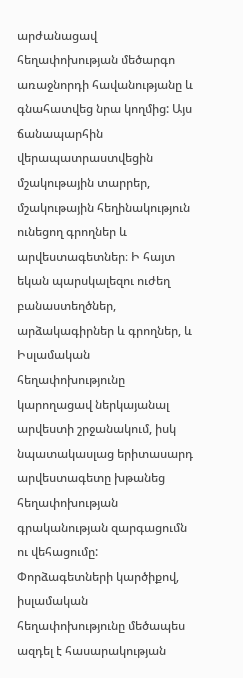արժանացավ հեղափոխության մեծարգո առաջնորդի հավանությանը և գնահատվեց նրա կողմից: Այս ճանապարհին վերապատրաստվեցին մշակութային տարրեր, մշակութային հեղինակություն ունեցող գրողներ և արվեստագետներ։ Ի հայտ եկան պարսկալեզու ուժեղ բանաստեղծներ, արձակագիրներ և գրողներ, և Իսլամական հեղափոխությունը կարողացավ ներկայանալ արվեստի շրջանակում, իսկ նպատակասլաց երիտասարդ արվեստագետը խթանեց հեղափոխության գրականության զարգացումն ու վեհացումը:
Փորձագետների կարծիքով, իսլամական հեղափոխությունը մեծապես ազդել է հասարակության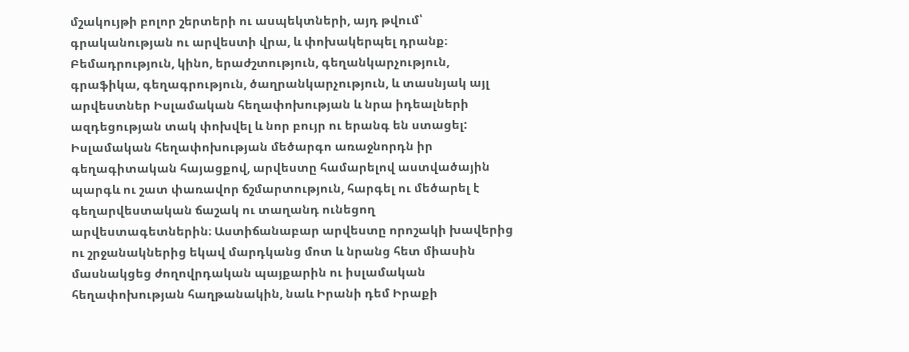մշակույթի բոլոր շերտերի ու ասպեկտների, այդ թվում՝ գրականության ու արվեստի վրա, և փոխակերպել դրանք։ Բեմադրություն, կինո, երաժշտություն, գեղանկարչություն, գրաֆիկա, գեղագրություն, ծաղրանկարչություն, և տասնյակ այլ արվեստներ Իսլամական հեղափոխության և նրա իդեալների ազդեցության տակ փոխվել և նոր բույր ու երանգ են ստացել: Իսլամական հեղափոխության մեծարգո առաջնորդն իր գեղագիտական հայացքով, արվեստը համարելով աստվածային պարգև ու շատ փառավոր ճշմարտություն, հարգել ու մեծարել է գեղարվեստական ճաշակ ու տաղանդ ունեցող արվեստագետներին։ Աստիճանաբար արվեստը որոշակի խավերից ու շրջանակներից եկավ մարդկանց մոտ և նրանց հետ միասին մասնակցեց ժողովրդական պայքարին ու իսլամական հեղափոխության հաղթանակին, նաև Իրանի դեմ Իրաքի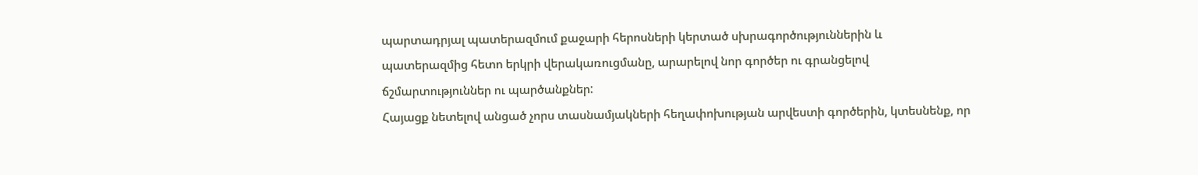պարտադրյալ պատերազմում քաջարի հերոսների կերտած սխրագործություններին և պատերազմից հետո երկրի վերակառուցմանը, արարելով նոր գործեր ու գրանցելով ճշմարտություններ ու պարծանքներ:
Հայացք նետելով անցած չորս տասնամյակների հեղափոխության արվեստի գործերին, կտեսնենք, որ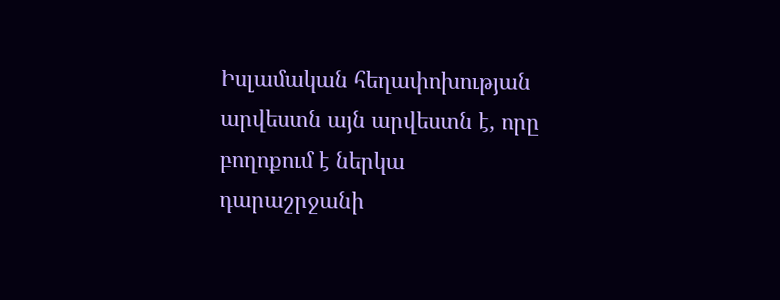Իսլամական հեղափոխության արվեստն այն արվեստն է, որը բողոքում է ներկա դարաշրջանի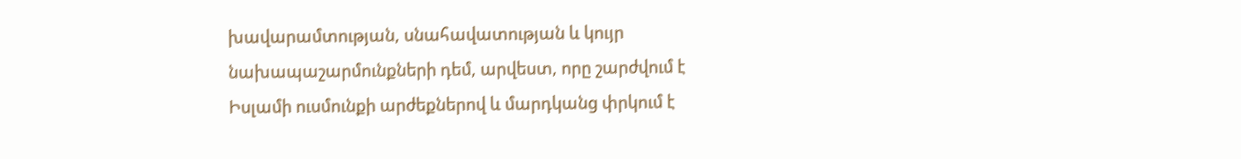խավարամտության, սնահավատության և կույր նախապաշարմունքների դեմ, արվեստ, որը շարժվում է Իսլամի ուսմունքի արժեքներով և մարդկանց փրկում է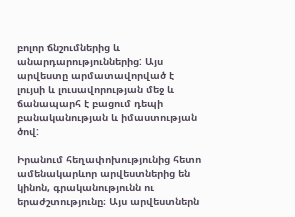բոլոր ճնշումներից և անարդարություններից: Այս արվեստը արմատավորված է լույսի և լուսավորության մեջ և ճանապարհ է բացում դեպի բանականության և իմաստության ծով:

Իրանում հեղափոխությունից հետո ամենակարևոր արվեստներից են կինոն, գրականությունն ու երաժշտությունը։ Այս արվեստներն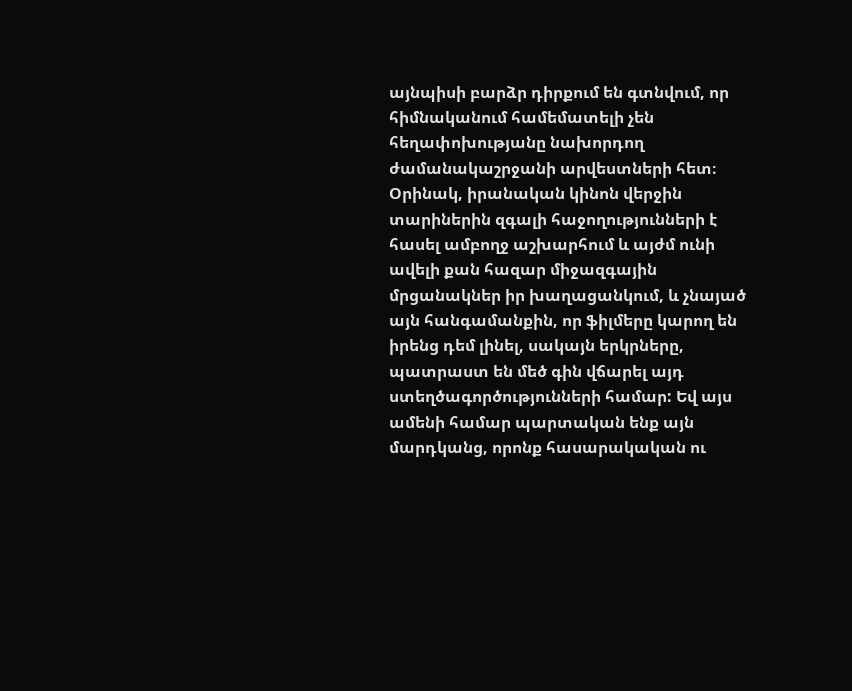այնպիսի բարձր դիրքում են գտնվում, որ հիմնականում համեմատելի չեն հեղափոխությանը նախորդող ժամանակաշրջանի արվեստների հետ։ Օրինակ, իրանական կինոն վերջին տարիներին զգալի հաջողությունների է հասել ամբողջ աշխարհում և այժմ ունի ավելի քան հազար միջազգային մրցանակներ իր խաղացանկում, և չնայած այն հանգամանքին, որ ֆիլմերը կարող են իրենց դեմ լինել, սակայն երկրները, պատրաստ են մեծ գին վճարել այդ ստեղծագործությունների համար: Եվ այս ամենի համար պարտական ենք այն մարդկանց, որոնք հասարակական ու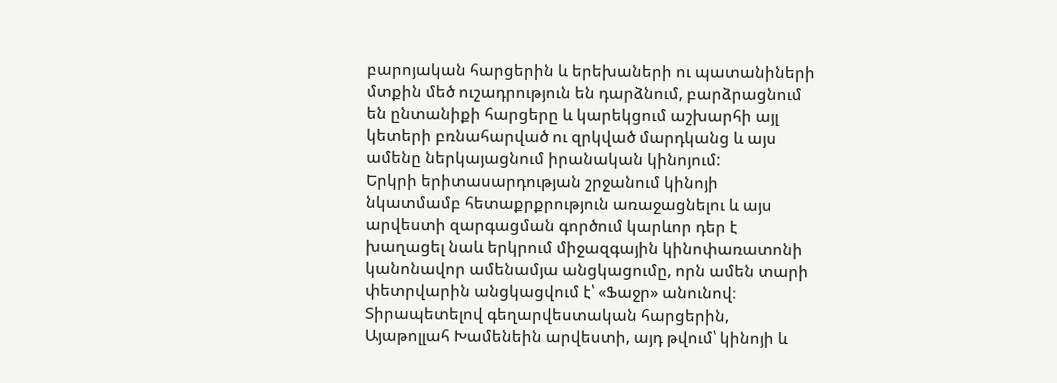բարոյական հարցերին և երեխաների ու պատանիների մտքին մեծ ուշադրություն են դարձնում, բարձրացնում են ընտանիքի հարցերը և կարեկցում աշխարհի այլ կետերի բռնահարված ու զրկված մարդկանց և այս ամենը ներկայացնում իրանական կինոյում:
Երկրի երիտասարդության շրջանում կինոյի նկատմամբ հետաքրքրություն առաջացնելու և այս արվեստի զարգացման գործում կարևոր դեր է խաղացել նաև երկրում միջազգային կինոփառատոնի կանոնավոր ամենամյա անցկացումը, որն ամեն տարի փետրվարին անցկացվում է՝ «Ֆաջր» անունով։
Տիրապետելով գեղարվեստական հարցերին, Այաթոլլահ Խամենեին արվեստի, այդ թվում՝ կինոյի և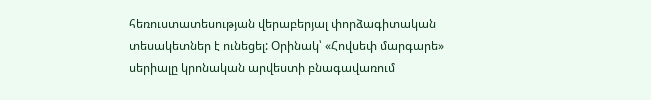հեռուստատեսության վերաբերյալ փորձագիտական տեսակետներ է ունեցել: Օրինակ՝ «Հովսեփ մարգարե» սերիալը կրոնական արվեստի բնագավառում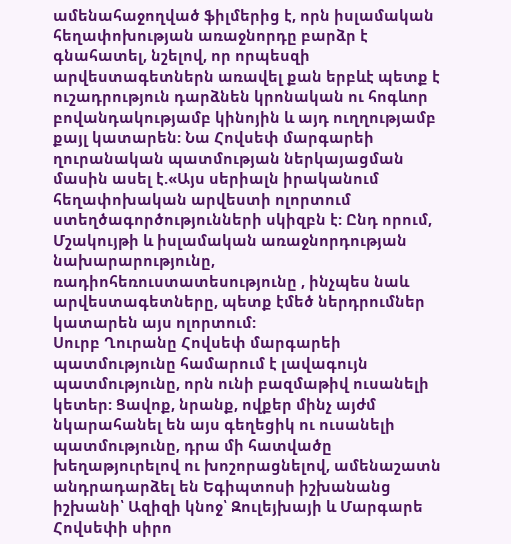ամենահաջողված ֆիլմերից է, որն իսլամական հեղափոխության առաջնորդը բարձր է գնահատել, նշելով, որ որպեսզի արվեստագետներն առավել քան երբևէ պետք է ուշադրություն դարձնեն կրոնական ու հոգևոր բովանդակությամբ կինոյին և այդ ուղղությամբ քայլ կատարեն: Նա Հովսեփ մարգարեի ղուրանական պատմության ներկայացման մասին ասել է.«Այս սերիալն իրականում հեղափոխական արվեստի ոլորտում ստեղծագործությունների սկիզբն է: Ընդ որում, Մշակույթի և իսլամական առաջնորդության նախարարությունը, ռադիոհեռուստատեսությունը , ինչպես նաև արվեստագետները, պետք էմեծ ներդրումներ կատարեն այս ոլորտում:
Սուրբ Ղուրանը Հովսեփ մարգարեի պատմությունը համարում է լավագույն պատմությունը, որն ունի բազմաթիվ ուսանելի կետեր: Ցավոք, նրանք, ովքեր մինչ այժմ նկարահանել են այս գեղեցիկ ու ուսանելի պատմությունը, դրա մի հատվածը խեղաթյուրելով ու խոշորացնելով, ամենաշատն անդրադարձել են Եգիպտոսի իշխանանց իշխանի՝ Ազիզի կնոջ՝ Զուլեյխայի և Մարգարե Հովսեփի սիրո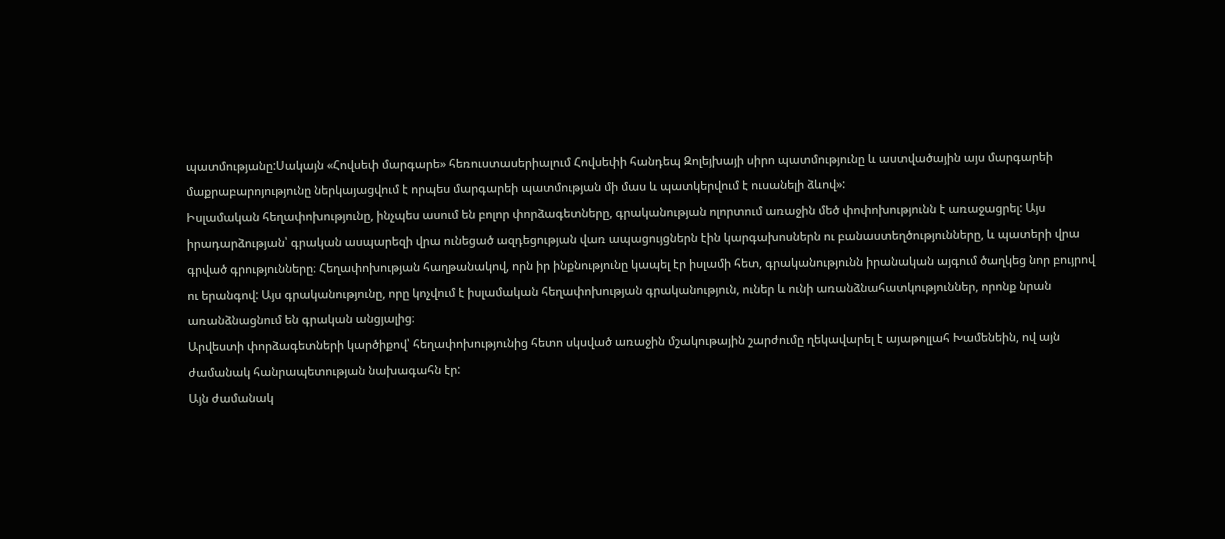պատմությանը:Սակայն «Հովսեփ մարգարե» հեռուստասերիալում Հովսեփի հանդեպ Զոլեյխայի սիրո պատմությունը և աստվածային այս մարգարեի մաքրաբարոյությունը ներկայացվում է որպես մարգարեի պատմության մի մաս և պատկերվում է ուսանելի ձևով»:
Իսլամական հեղափոխությունը, ինչպես ասում են բոլոր փորձագետները, գրականության ոլորտում առաջին մեծ փոփոխությունն է առաջացրել: Այս իրադարձության՝ գրական ասպարեզի վրա ունեցած ազդեցության վառ ապացույցներն էին կարգախոսներն ու բանաստեղծությունները, և պատերի վրա գրված գրությունները։ Հեղափոխության հաղթանակով, որն իր ինքնությունը կապել էր իսլամի հետ, գրականությունն իրանական այգում ծաղկեց նոր բույրով ու երանգով: Այս գրականությունը, որը կոչվում է իսլամական հեղափոխության գրականություն, ուներ և ունի առանձնահատկություններ, որոնք նրան առանձնացնում են գրական անցյալից։
Արվեստի փորձագետների կարծիքով՝ հեղափոխությունից հետո սկսված առաջին մշակութային շարժումը ղեկավարել է այաթոլլահ Խամենեին, ով այն ժամանակ հանրապետության նախագահն էր:
Այն ժամանակ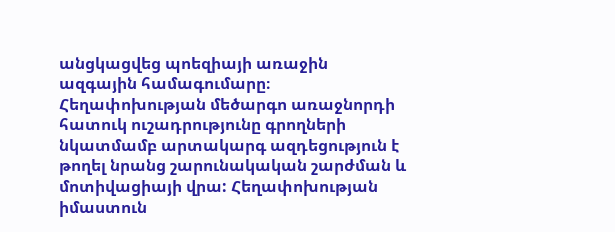անցկացվեց պոեզիայի առաջին ազգային համագումարը։
Հեղափոխության մեծարգո առաջնորդի հատուկ ուշադրությունը գրողների նկատմամբ արտակարգ ազդեցություն է թողել նրանց շարունակական շարժման և մոտիվացիայի վրա: Հեղափոխության իմաստուն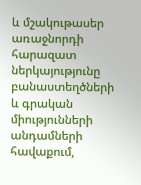և մշակութասեր առաջնորդի հարազատ ներկայությունը բանաստեղծների և գրական միությունների անդամների հավաքում,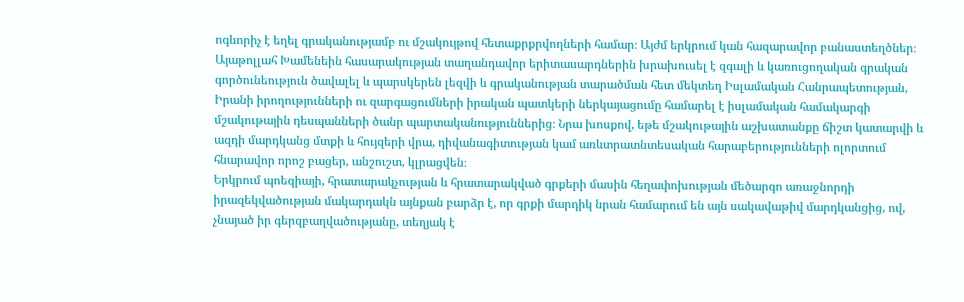ոգևորիչ է եղել գրականությամբ ու մշակույթով հետաքրքրվողների համար։ Այժմ երկրում կան հազարավոր բանաստեղծներ։ Այաթոլլահ Խամենեին հասարակության տաղանդավոր երիտասարդներին խրախուսել է զգալի և կառուցողական գրական գործունեություն ծավալել և պարսկերեն լեզվի և գրականության տարածման հետ մեկտեղ Իսլամական Հանրապետության, Իրանի իրողությունների ու զարգացումների իրական պատկերի ներկայացումը համարել է իսլամական համակարգի մշակութային դեսպանների ծանր պարտականություններից։ Նրա խոսքով, եթե մշակութային աշխատանքը ճիշտ կատարվի և ազդի մարդկանց մտքի և հույզերի վրա, դիվանագիտության կամ առևտրատնտեսական հարաբերությունների ոլորտում հնարավոր որոշ բացեր, անշուշտ, կլրացվեն։
Երկրում պոեզիայի, հրատարակչության և հրատարակված գրքերի մասին հեղափոխության մեծարգո առաջնորդի իրազեկվածության մակարդակն այնքան բարձր է, որ գրքի մարդիկ նրան համարում են այն սակավաթիվ մարդկանցից, ով, չնայած իր գերզբաղվածությանը, տեղյակ է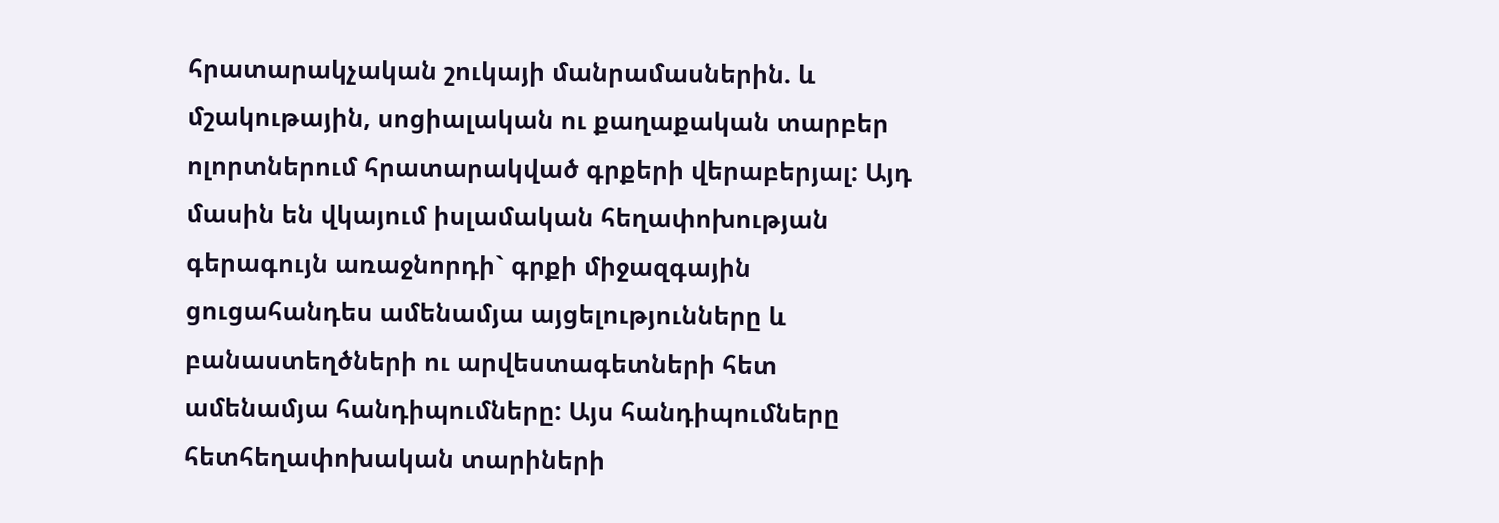հրատարակչական շուկայի մանրամասներին. և մշակութային, սոցիալական ու քաղաքական տարբեր ոլորտներում հրատարակված գրքերի վերաբերյալ: Այդ մասին են վկայում իսլամական հեղափոխության գերագույն առաջնորդի` գրքի միջազգային ցուցահանդես ամենամյա այցելությունները և բանաստեղծների ու արվեստագետների հետ ամենամյա հանդիպումները: Այս հանդիպումները հետհեղափոխական տարիների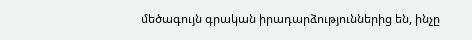մեծագույն գրական իրադարձություններից են, ինչը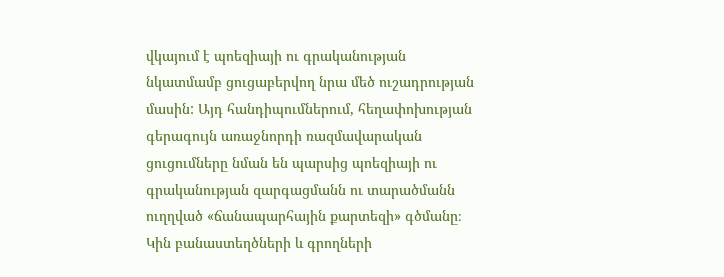վկայում է պոեզիայի ու գրականության նկատմամբ ցուցաբերվող նրա մեծ ուշադրության մասին: Այդ հանդիպումներում, հեղափոխության գերագույն առաջնորդի ռազմավարական ցուցումները նման են պարսից պոեզիայի ու գրականության զարգացմանն ու տարածմանն ուղղված «ճանապարհային քարտեզի» գծմանը։
Կին բանաստեղծների և գրողների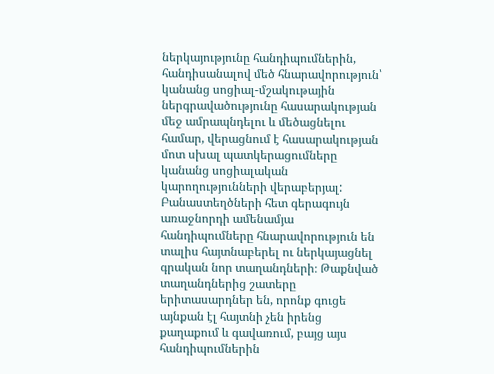ներկայությունը հանդիպումներին, հանդիսանալով մեծ հնարավորություն՝ կանանց սոցիալ-մշակութային ներգրավածությունը հասարակության մեջ ամրապնդելու և մեծացնելու համար, վերացնում է հասարակության մոտ սխալ պատկերացումները կանանց սոցիալական կարողությունների վերաբերյալ:
Բանաստեղծների հետ գերագույն առաջնորդի ամենամյա հանդիպումները հնարավորություն են տալիս հայտնաբերել ու ներկայացնել գրական նոր տաղանդների։ Թաքնված տաղանդներից շատերը երիտասարդներ են, որոնք գուցե այնքան էլ հայտնի չեն իրենց քաղաքում և գավառում, բայց այս հանդիպումներին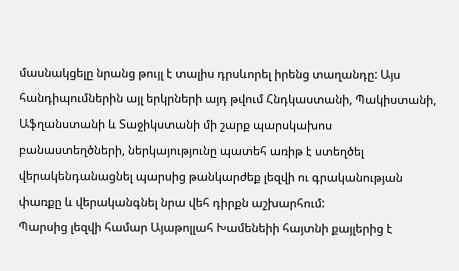մասնակցելը նրանց թույլ է տալիս դրսևորել իրենց տաղանդը: Այս հանդիպումներին այլ երկրների այդ թվում Հնդկաստանի, Պակիստանի, Աֆղանստանի և Տաջիկստանի մի շարք պարսկախոս բանաստեղծների, ներկայությունը պատեհ առիթ է ստեղծել վերակենդանացնել պարսից թանկարժեք լեզվի ու գրականության փառքը և վերականգնել նրա վեհ դիրքն աշխարհում:
Պարսից լեզվի համար Այաթոլլահ Խամենեիի հայտնի քայլերից է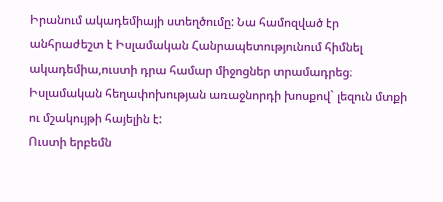Իրանում ակադեմիայի ստեղծումը: Նա համոզված էր անհրաժեշտ է Իսլամական Հանրապետությունում հիմնել ակադեմիա,ուստի դրա համար միջոցներ տրամադրեց։ Իսլամական հեղափոխության առաջնորդի խոսքով` լեզուն մտքի ու մշակույթի հայելին է:
Ուստի երբեմն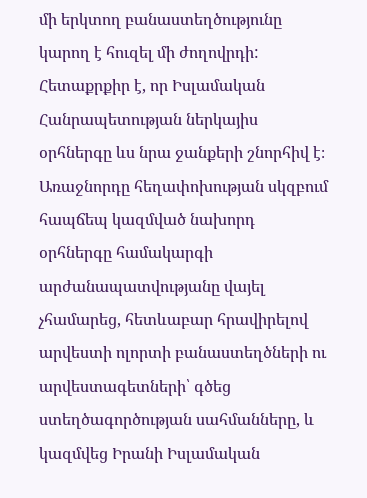մի երկտող բանաստեղծությունը կարող է հուզել մի ժողովրդի: Հետաքրքիր է, որ Իսլամական Հանրապետության ներկայիս օրհներգը ևս նրա ջանքերի շնորհիվ է։ Առաջնորդը հեղափոխության սկզբում հապճեպ կազմված նախորդ օրհներգը համակարգի արժանապատվությանը վայել չհամարեց, հետևաբար հրավիրելով արվեստի ոլորտի բանաստեղծների ու արվեստագետների՝ գծեց ստեղծագործության սահմանները, և կազմվեց Իրանի Իսլամական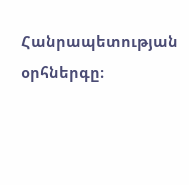Հանրապետության օրհներգը։